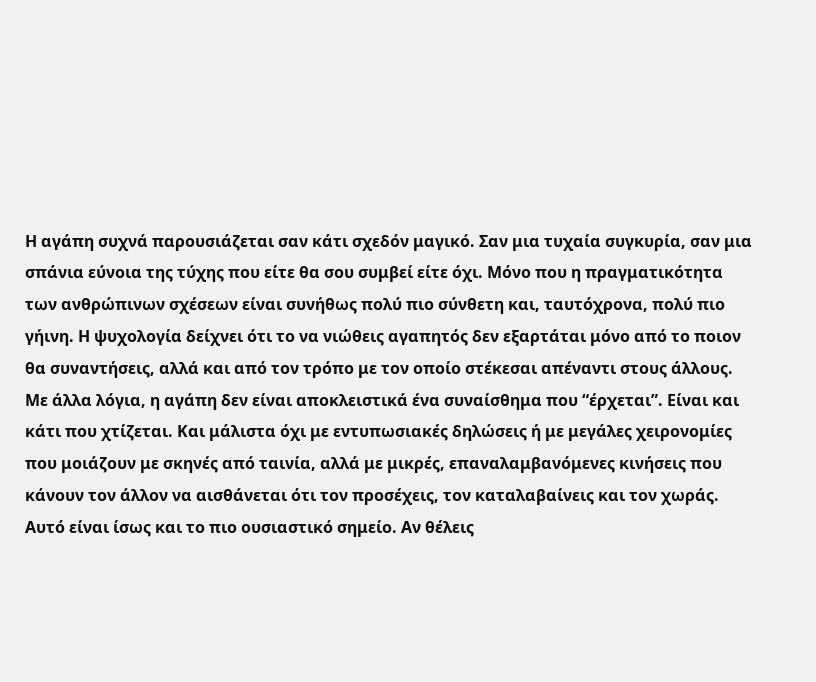Η αγάπη συχνά παρουσιάζεται σαν κάτι σχεδόν μαγικό. Σαν μια τυχαία συγκυρία, σαν μια σπάνια εύνοια της τύχης που είτε θα σου συμβεί είτε όχι. Μόνο που η πραγματικότητα των ανθρώπινων σχέσεων είναι συνήθως πολύ πιο σύνθετη και, ταυτόχρονα, πολύ πιο γήινη. Η ψυχολογία δείχνει ότι το να νιώθεις αγαπητός δεν εξαρτάται μόνο από το ποιον θα συναντήσεις, αλλά και από τον τρόπο με τον οποίο στέκεσαι απέναντι στους άλλους. Με άλλα λόγια, η αγάπη δεν είναι αποκλειστικά ένα συναίσθημα που “έρχεται”. Είναι και κάτι που χτίζεται. Και μάλιστα όχι με εντυπωσιακές δηλώσεις ή με μεγάλες χειρονομίες που μοιάζουν με σκηνές από ταινία, αλλά με μικρές, επαναλαμβανόμενες κινήσεις που κάνουν τον άλλον να αισθάνεται ότι τον προσέχεις, τον καταλαβαίνεις και τον χωράς. Αυτό είναι ίσως και το πιο ουσιαστικό σημείο. Αν θέλεις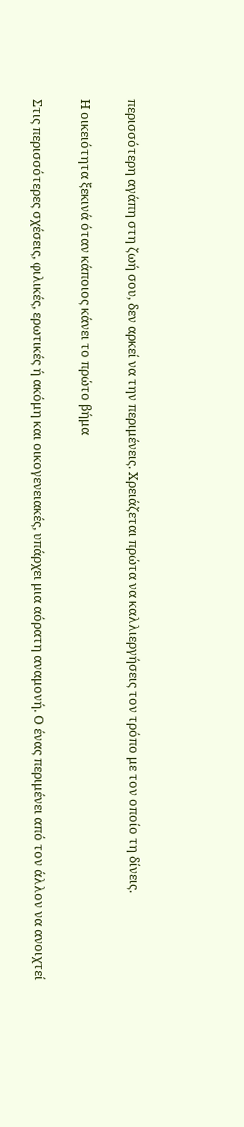περισσότερη αγάπη στη ζωή σου, δεν αρκεί να την περιμένεις. Χρειάζεται πρώτα να καλλιεργήσεις τον τρόπο με τον οποίο τη δίνεις.

Η οικειότητα ξεκινά όταν κάποιος κάνει το πρώτο βήμα

Στις περισσότερες σχέσεις, φιλικές, ερωτικές ή ακόμη και οικογενειακές, υπάρχει μια αόρατη αναμονή. Ο ένας περιμένει από τον άλλον να ανοιχτεί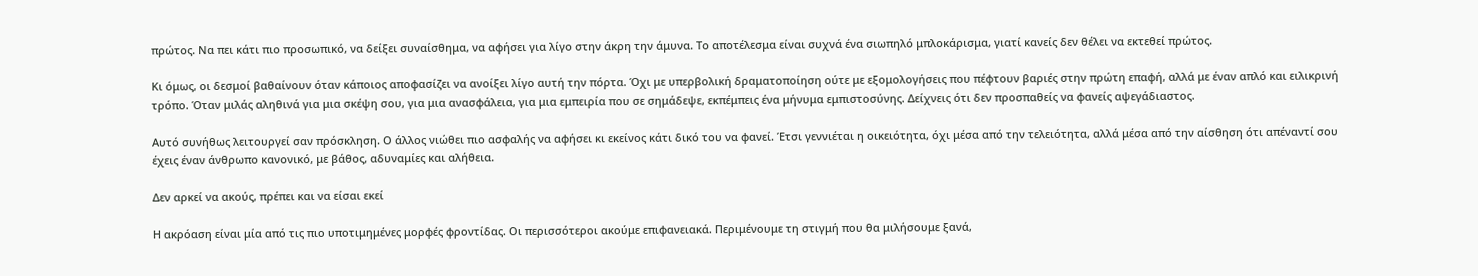πρώτος. Να πει κάτι πιο προσωπικό, να δείξει συναίσθημα, να αφήσει για λίγο στην άκρη την άμυνα. Το αποτέλεσμα είναι συχνά ένα σιωπηλό μπλοκάρισμα, γιατί κανείς δεν θέλει να εκτεθεί πρώτος.

Κι όμως, οι δεσμοί βαθαίνουν όταν κάποιος αποφασίζει να ανοίξει λίγο αυτή την πόρτα. Όχι με υπερβολική δραματοποίηση ούτε με εξομολογήσεις που πέφτουν βαριές στην πρώτη επαφή, αλλά με έναν απλό και ειλικρινή τρόπο. Όταν μιλάς αληθινά για μια σκέψη σου, για μια ανασφάλεια, για μια εμπειρία που σε σημάδεψε, εκπέμπεις ένα μήνυμα εμπιστοσύνης. Δείχνεις ότι δεν προσπαθείς να φανείς αψεγάδιαστος.

Αυτό συνήθως λειτουργεί σαν πρόσκληση. Ο άλλος νιώθει πιο ασφαλής να αφήσει κι εκείνος κάτι δικό του να φανεί. Έτσι γεννιέται η οικειότητα, όχι μέσα από την τελειότητα, αλλά μέσα από την αίσθηση ότι απέναντί σου έχεις έναν άνθρωπο κανονικό, με βάθος, αδυναμίες και αλήθεια.

Δεν αρκεί να ακούς, πρέπει και να είσαι εκεί

Η ακρόαση είναι μία από τις πιο υποτιμημένες μορφές φροντίδας. Οι περισσότεροι ακούμε επιφανειακά. Περιμένουμε τη στιγμή που θα μιλήσουμε ξανά,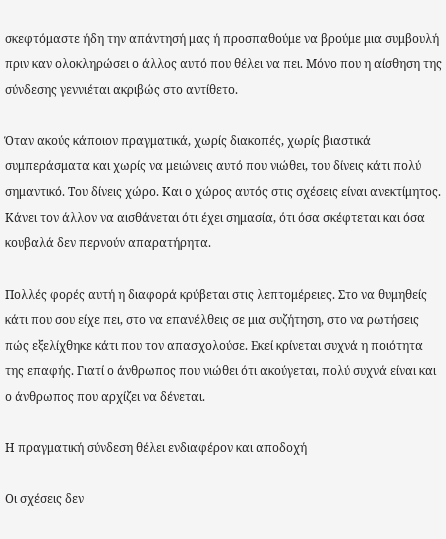σκεφτόμαστε ήδη την απάντησή μας ή προσπαθούμε να βρούμε μια συμβουλή πριν καν ολοκληρώσει ο άλλος αυτό που θέλει να πει. Μόνο που η αίσθηση της σύνδεσης γεννιέται ακριβώς στο αντίθετο.

Όταν ακούς κάποιον πραγματικά, χωρίς διακοπές, χωρίς βιαστικά συμπεράσματα και χωρίς να μειώνεις αυτό που νιώθει, του δίνεις κάτι πολύ σημαντικό. Του δίνεις χώρο. Και ο χώρος αυτός στις σχέσεις είναι ανεκτίμητος. Κάνει τον άλλον να αισθάνεται ότι έχει σημασία, ότι όσα σκέφτεται και όσα κουβαλά δεν περνούν απαρατήρητα.

Πολλές φορές αυτή η διαφορά κρύβεται στις λεπτομέρειες. Στο να θυμηθείς κάτι που σου είχε πει, στο να επανέλθεις σε μια συζήτηση, στο να ρωτήσεις πώς εξελίχθηκε κάτι που τον απασχολούσε. Εκεί κρίνεται συχνά η ποιότητα της επαφής. Γιατί ο άνθρωπος που νιώθει ότι ακούγεται, πολύ συχνά είναι και ο άνθρωπος που αρχίζει να δένεται.

Η πραγματική σύνδεση θέλει ενδιαφέρον και αποδοχή

Οι σχέσεις δεν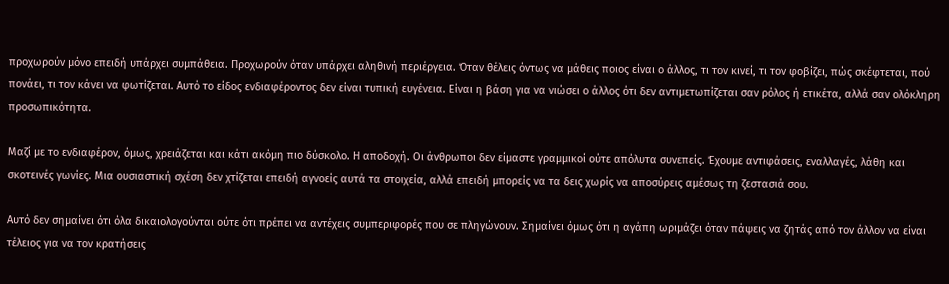προχωρούν μόνο επειδή υπάρχει συμπάθεια. Προχωρούν όταν υπάρχει αληθινή περιέργεια. Όταν θέλεις όντως να μάθεις ποιος είναι ο άλλος, τι τον κινεί, τι τον φοβίζει, πώς σκέφτεται, πού πονάει, τι τον κάνει να φωτίζεται. Αυτό το είδος ενδιαφέροντος δεν είναι τυπική ευγένεια. Είναι η βάση για να νιώσει ο άλλος ότι δεν αντιμετωπίζεται σαν ρόλος ή ετικέτα, αλλά σαν ολόκληρη προσωπικότητα.

Μαζί με το ενδιαφέρον, όμως, χρειάζεται και κάτι ακόμη πιο δύσκολο. Η αποδοχή. Οι άνθρωποι δεν είμαστε γραμμικοί ούτε απόλυτα συνεπείς. Έχουμε αντιφάσεις, εναλλαγές, λάθη και σκοτεινές γωνίες. Μια ουσιαστική σχέση δεν χτίζεται επειδή αγνοείς αυτά τα στοιχεία, αλλά επειδή μπορείς να τα δεις χωρίς να αποσύρεις αμέσως τη ζεστασιά σου.

Αυτό δεν σημαίνει ότι όλα δικαιολογούνται ούτε ότι πρέπει να αντέχεις συμπεριφορές που σε πληγώνουν. Σημαίνει όμως ότι η αγάπη ωριμάζει όταν πάψεις να ζητάς από τον άλλον να είναι τέλειος για να τον κρατήσεις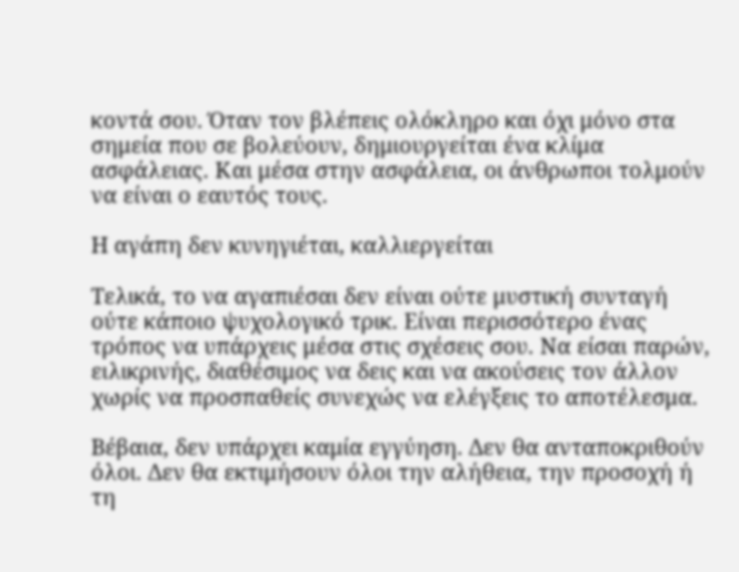κοντά σου. Όταν τον βλέπεις ολόκληρο και όχι μόνο στα σημεία που σε βολεύουν, δημιουργείται ένα κλίμα ασφάλειας. Και μέσα στην ασφάλεια, οι άνθρωποι τολμούν να είναι ο εαυτός τους.

Η αγάπη δεν κυνηγιέται, καλλιεργείται

Τελικά, το να αγαπιέσαι δεν είναι ούτε μυστική συνταγή ούτε κάποιο ψυχολογικό τρικ. Είναι περισσότερο ένας τρόπος να υπάρχεις μέσα στις σχέσεις σου. Να είσαι παρών, ειλικρινής, διαθέσιμος να δεις και να ακούσεις τον άλλον χωρίς να προσπαθείς συνεχώς να ελέγξεις το αποτέλεσμα.

Βέβαια, δεν υπάρχει καμία εγγύηση. Δεν θα ανταποκριθούν όλοι. Δεν θα εκτιμήσουν όλοι την αλήθεια, την προσοχή ή τη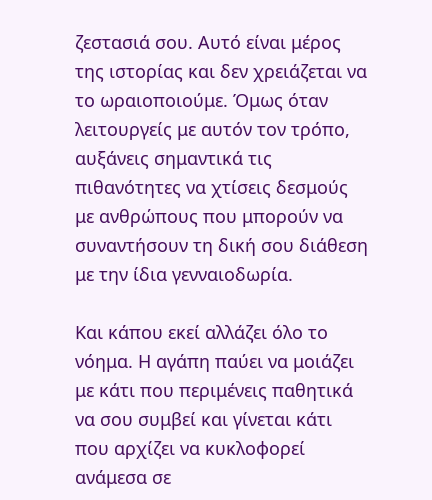ζεστασιά σου. Αυτό είναι μέρος της ιστορίας και δεν χρειάζεται να το ωραιοποιούμε. Όμως όταν λειτουργείς με αυτόν τον τρόπο, αυξάνεις σημαντικά τις πιθανότητες να χτίσεις δεσμούς με ανθρώπους που μπορούν να συναντήσουν τη δική σου διάθεση με την ίδια γενναιοδωρία.

Και κάπου εκεί αλλάζει όλο το νόημα. Η αγάπη παύει να μοιάζει με κάτι που περιμένεις παθητικά να σου συμβεί και γίνεται κάτι που αρχίζει να κυκλοφορεί ανάμεσα σε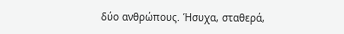δύο ανθρώπους. Ήσυχα, σταθερά,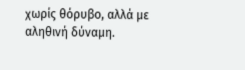χωρίς θόρυβο, αλλά με αληθινή δύναμη.